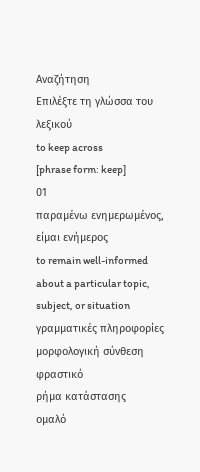Αναζήτηση
Επιλέξτε τη γλώσσα του λεξικού
to keep across
[phrase form: keep]
01
παραμένω ενημερωμένος, είμαι ενήμερος
to remain well-informed about a particular topic, subject, or situation
γραμματικές πληροφορίες
μορφολογική σύνθεση
φραστικό
ρήμα κατάστασης
ομαλό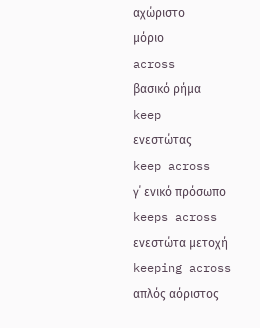αχώριστο
μόριο
across
βασικό ρήμα
keep
ενεστώτας
keep across
γ΄ ενικό πρόσωπο
keeps across
ενεστώτα μετοχή
keeping across
απλός αόριστος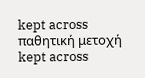kept across
παθητική μετοχή
kept across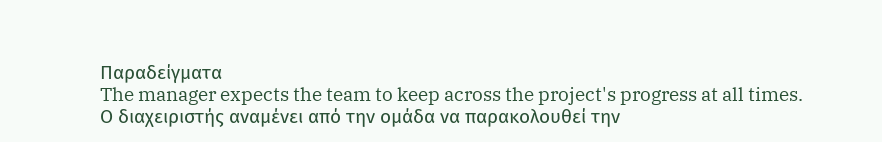Παραδείγματα
The manager expects the team to keep across the project's progress at all times.
Ο διαχειριστής αναμένει από την ομάδα να παρακολουθεί την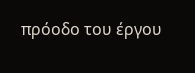πρόοδο του έργου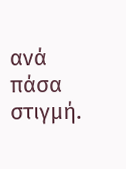ανά πάσα στιγμή.